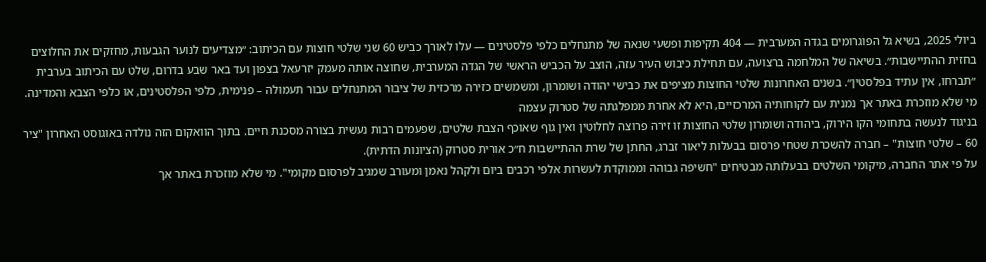ביולי 2025, בשיא גל הפוגרומים בגדה המערבית — 404 תקיפות ופשעי שנאה של מתנחלים כלפי פלסטינים — עלו לאורך כביש 60 שני שלטי חוצות עם הכיתוב: ״מצדיעים לנוער הגבעות, מחזקים את החלוצים בחזית ההתיישבות״. בשיאה של המלחמה ברצועה, עם תחילת כיבוש העיר עזה, הוצב על הכביש הראשי של הגדה המערבית, שחוצה אותה מעמק יזרעאל בצפון ועד באר שבע בדרום, שלט עם הכיתוב בערבית ״תברחו, אין עתיד בפלסטין״. בשנים האחרונות שלטי החוצות מציפים את כבישי יהודה ושומרון, ומשמשים כזירה מרכזית של ציבור המתנחלים עבור תעמולה – פנימית, כלפי הפלסטינים, או כלפי הצבא והמדינה.
מי שלא מוזכרת באתר אך נמנית עם לקוחותיה המרכזיים, היא לא אחרת ממפלגתה של סטרוק עצמה
בניגוד לנעשה בתחומי הקו הירוק, ביהודה ושומרון שלטי החוצות זו זירה פרוצה לחלוטין ואין גוף שאוכף הצבת שלטים, שפעמים רבות נעשית בצורה מסכנת חיים. בתוך הוואקום הזה נולדה באוגוסט האחרון "ציר 60 – שלטי חוצות" – חברה להשכרת שטחי פרסום בבעלות ליאור זברג, החתן של שרת ההתיישבות ח״כ אורית סטרוק (הציונות הדתית).
על פי אתר החברה, מיקומי השלטים בבעלותה מבטיחים "חשיפה גבוהה וממוקדת לעשרות אלפי רכבים ביום ולקהל נאמן ומעורב שמגיב לפרסום מקומי". מי שלא מוזכרת באתר אך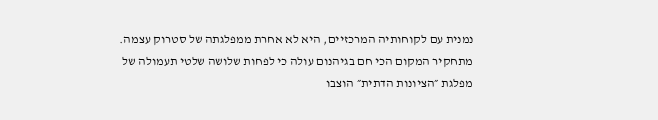נמנית עם לקוחותיה המרכזיים, היא לא אחרת ממפלגתה של סטרוק עצמה. מתחקיר המקום הכי חם בגיהנום עולה כי לפחות שלושה שלטי תעמולה של מפלגת ״הציונות הדתית״ הוצבו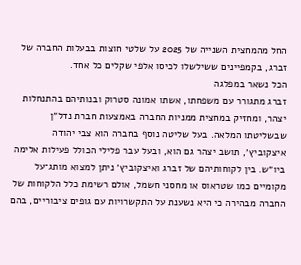החל מהמחצית השנייה של 2025 על שלטי חוצות בבעלות החברה של זברג, בקמפיינים ששילשלו לכיסו אלפי שקלים כל אחד.
הכל נשאר במפלגה
זברג מתגורר עם משפחתו, אשתו אמונה סטרוק ובנותיהם בהתנחלות יצהר, ומחזיק במחצית ממניות החברה באמצעות חברת נדל״ן שבשליטתו המלאה. בעל שליטה נוסף בחברה הוא צבי יהודה איצקוביץ׳, תושב יצהר גם הוא, ובעל עבר פלילי הכולל פעילות אלימה ביו״ש. בין לקוחותיהם של זברג ואיצקוביץ׳ ניתן למצוא מותג־על מקומיים כמו שטראוס או מחסני חשמל, אולם רשימת כלל הלקוחות של החברה מבהירה כי היא נשענת על התקשרויות עם גופים ציבוריים, בהם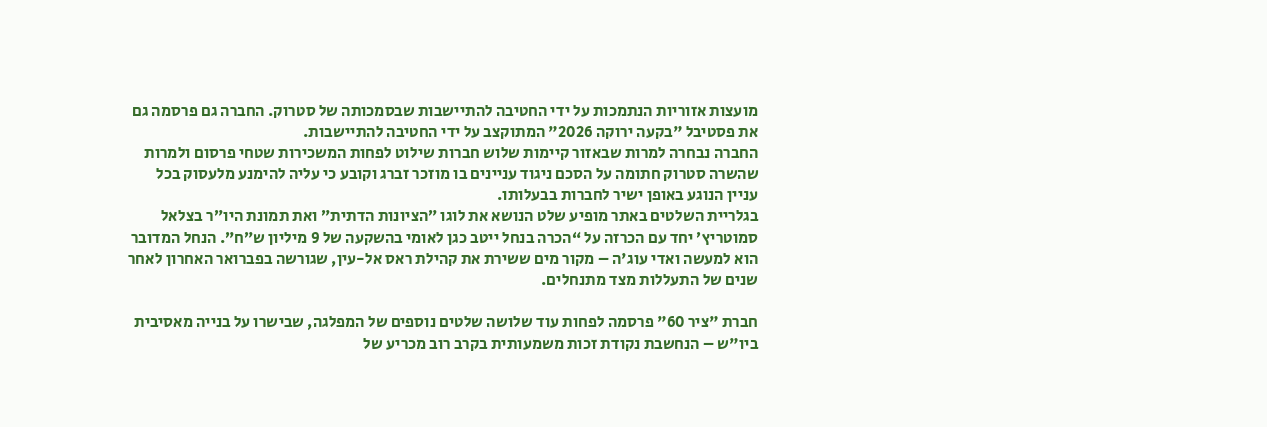מועצות אזוריות הנתמכות על ידי החטיבה להתיישבות שבסמכותה של סטרוק. החברה גם פרסמה גם את פסטיבל "בקעה ירוקה 2026" המתוקצב על ידי החטיבה להתיישבות.
החברה נבחרה למרות שבאזור קיימות שלוש חברות שילוט לפחות המשכירות שטחי פרסום ולמרות שהשרה סטרוק חתומה על הסכם ניגוד עניינים בו מוזכר זברג וקובע כי עליה להימנע מלעסוק בכל עניין הנוגע באופן ישיר לחברות בבעלותו.
בגלריית השלטים באתר מופיע שלט הנושא את לוגו ״הציונות הדתית״ ואת תמונת היו״ר בצלאל סמוטריץ׳ יחד עם הכרזה על “הכרה בנחל ייטב כגן לאומי בהשקעה של 9 מיליון ש״ח”. הנחל המדובר הוא למעשה ואדי עוג'ה – מקור מים ששירת את קהילת ראס אל-עין, שגורשה בפברואר האחרון לאחר שנים של התעללות מצד מתנחלים.

חברת "ציר 60" פרסמה לפחות עוד שלושה שלטים נוספים של המפלגה, שבישרו על בנייה מאסיבית ביו"ש – הנחשבת נקודת זכות משמעותית בקרב רוב מכריע של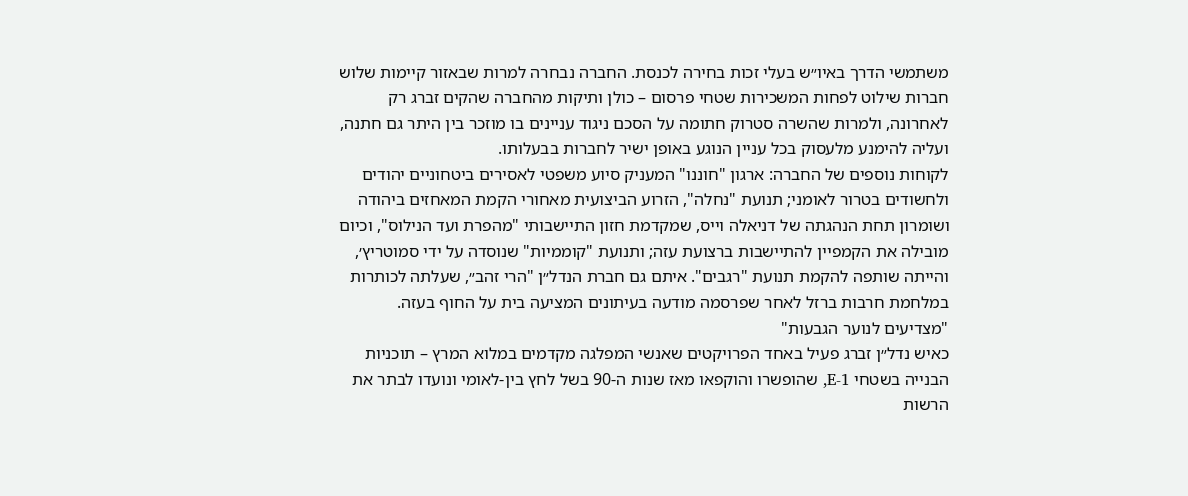משתמשי הדרך באיו״ש בעלי זכות בחירה לכנסת. החברה נבחרה למרות שבאזור קיימות שלוש חברות שילוט לפחות המשכירות שטחי פרסום – כולן ותיקות מהחברה שהקים זברג רק לאחרונה, ולמרות שהשרה סטרוק חתומה על הסכם ניגוד עניינים בו מוזכר בין היתר גם חתנה, ועליה להימנע מלעסוק בכל עניין הנוגע באופן ישיר לחברות בבעלותו.
לקוחות נוספים של החברה: ארגון "חוננו" המעניק סיוע משפטי לאסירים ביטחוניים יהודים ולחשודים בטרור לאומני; תנועת "נחלה", הזרוע הביצועית מאחורי הקמת המאחזים ביהודה ושומרון תחת הנהגתה של דניאלה וייס, שמקדמת חזון התיישבותי "מהפרת ועד הנילוס", וכיום מובילה את הקמפיין להתיישבות ברצועת עזה; ותנועת "קוממיות" שנוסדה על ידי סמוטריץ׳, והייתה שותפה להקמת תנועת "רגבים". איתם גם חברת הנדל״ן "הרי זהב״, שעלתה לכותרות במלחמת חרבות ברזל לאחר שפרסמה מודעה בעיתונים המציעה בית על החוף בעזה.
"מצדיעים לנוער הגבעות"
כאיש נדל״ן זברג פעיל באחד הפרויקטים שאנשי המפלגה מקדמים במלוא המרץ – תוכניות הבנייה בשטחי E-1, שהופשרו והוקפאו מאז שנות ה-90 בשל לחץ בין-לאומי ונועדו לבתר את הרשות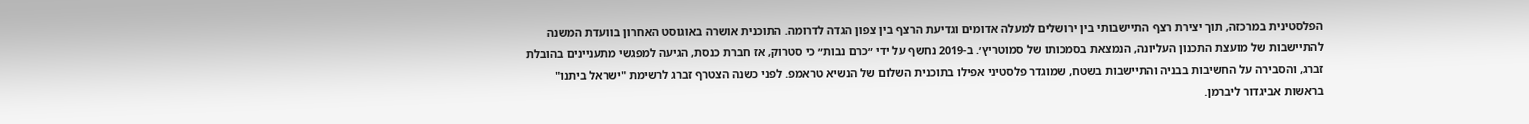הפלסטינית במרכזה, תוך יצירת רצף התיישבותי בין ירושלים למעלה אדומים וגדיעת הרצף בין צפון הגדה לדרומה. התוכנית אושרה באוגוסט האחרון בוועדת המשנה להתיישבות של מועצת התכנון העליונה, הנמצאת בסמכותו של סמוטריץ׳. ב-2019 נחשף על ידי ״כרם נבות״ כי סטרוק, אז חברת כנסת, הגיעה למפגשי מתעניינים בהובלת זברג, והסבירה על החשיבות בבניה והתיישבות בשטח, שמוגדר פלסטיני אפילו בתוכנית השלום של הנשיא טראמפ. לפני כשנה הצטרף זברג לרשימת "ישראל ביתנו" בראשות אביגדור ליברמן.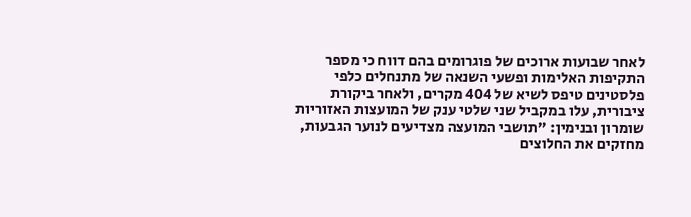לאחר שבועות ארוכים של פוגרומים בהם דווח כי מספר התקיפות האלימות ופשעי השנאה של מתנחלים כלפי פלסטינים טיפס לשיא של 404 מקרים, ולאחר ביקורת ציבורית, עלו במקביל שני שלטי ענק של המועצות האזוריות שומרון ובנימין: ״תושבי המועצה מצדיעים לנוער הגבעות, מחזקים את החלוצים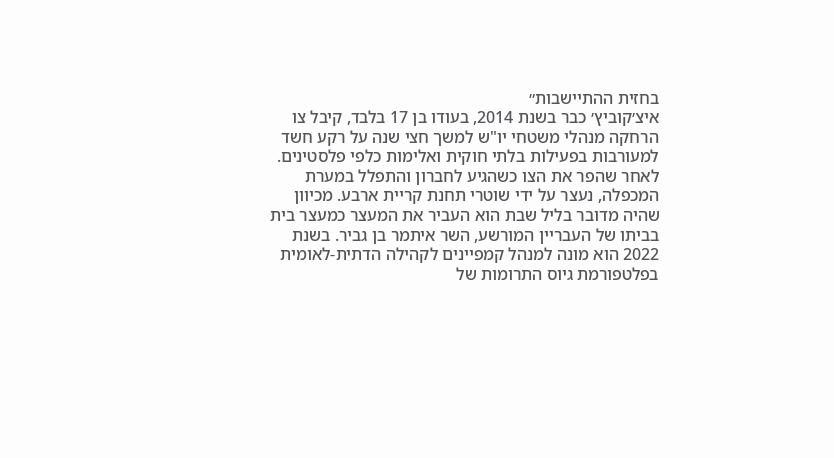בחזית ההתיישבות״
איצ׳קוביץ׳ כבר בשנת 2014, בעודו בן 17 בלבד, קיבל צו הרחקה מנהלי משטחי יו"ש למשך חצי שנה על רקע חשד למעורבות בפעילות בלתי חוקית ואלימות כלפי פלסטינים. לאחר שהפר את הצו כשהגיע לחברון והתפלל במערת המכפלה, נעצר על ידי שוטרי תחנת קריית ארבע. מכיוון שהיה מדובר בליל שבת הוא העביר את המעצר כמעצר בית בביתו של העבריין המורשע, השר איתמר בן גביר. בשנת 2022 הוא מונה למנהל קמפיינים לקהילה הדתית-לאומית בפלטפורמת גיוס התרומות של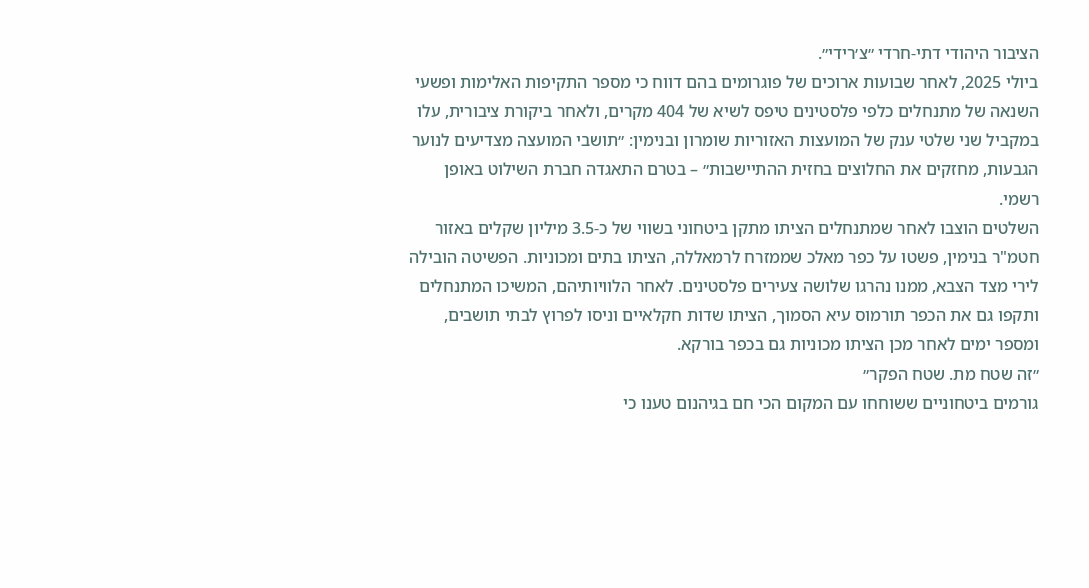הציבור היהודי דתי-חרדי ״צ׳רידי״.
ביולי 2025, לאחר שבועות ארוכים של פוגרומים בהם דווח כי מספר התקיפות האלימות ופשעי השנאה של מתנחלים כלפי פלסטינים טיפס לשיא של 404 מקרים, ולאחר ביקורת ציבורית, עלו במקביל שני שלטי ענק של המועצות האזוריות שומרון ובנימין: ״תושבי המועצה מצדיעים לנוער הגבעות, מחזקים את החלוצים בחזית ההתיישבות״ – בטרם התאגדה חברת השילוט באופן רשמי.
השלטים הוצבו לאחר שמתנחלים הציתו מתקן ביטחוני בשווי של כ-3.5 מיליון שקלים באזור חטמ"ר בנימין, פשטו על כפר מאלכ שממזרח לרמאללה, הציתו בתים ומכוניות. הפשיטה הובילה לירי מצד הצבא, ממנו נהרגו שלושה צעירים פלסטינים. לאחר הלוויותיהם, המשיכו המתנחלים ותקפו גם את הכפר תורמוס עיא הסמוך, הציתו שדות חקלאיים וניסו לפרוץ לבתי תושבים, ומספר ימים לאחר מכן הציתו מכוניות גם בכפר בורקא.
״זה שטח מת. שטח הפקר״
גורמים ביטחוניים ששוחחו עם המקום הכי חם בגיהנום טענו כי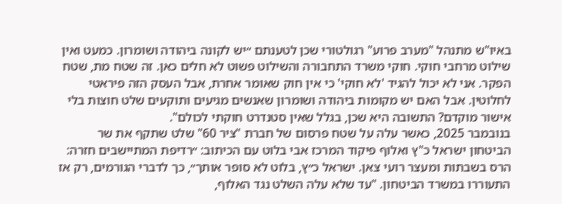באיו"ש מתנהל "מערב פרוע" רגולטורי שכן לטענתם ״יש לקונה ביהודה ושומרון. כמעט ואין שילוט מרחבי חוקי. חוקי משרד התחבורה והשילוט פשוט לא חלים כאן. זה שטח מת, שטח הפקר. אני לא יכול להגיד 'לא חוקי' כי אין חוק שאומר אחרת, אבל העסק הזה פיראטי לחלוטין. אבל האם יש מקומות ביהודה ושומרון שאנשים מגיעים ותוקעים שלט חוצות בלי אישור מוקדם? התשובה היא שכן, בגלל שאין סטנדרט חוקתי לכולם".
בנובמבר 2025, כאשר עלה על שטח פרסום של חברת "ציר 60" שלט שתקף את שר הביטחון ישראל כ"ץ ואלוף פיקוד המרכז אבי בלוט עם הכיתוב: ״רדיפת המתיישבים חזרה: הרס בשבתות ומעצר רועי צאן. ישראל כ״ץ, בלוט לא סופר אותך״, כך לדברי הגורמים, רק אז התעוררו במשרד הביטחון. "עד שלא עלה השלט נגד האלוף,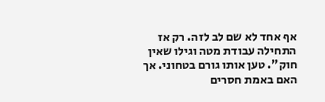אף אחד לא שם לב לזה. רק אז התחילה עבודת מטה וגילו שאין חוק". טען אותו גורם בטחוני. אך האם באמת חסרים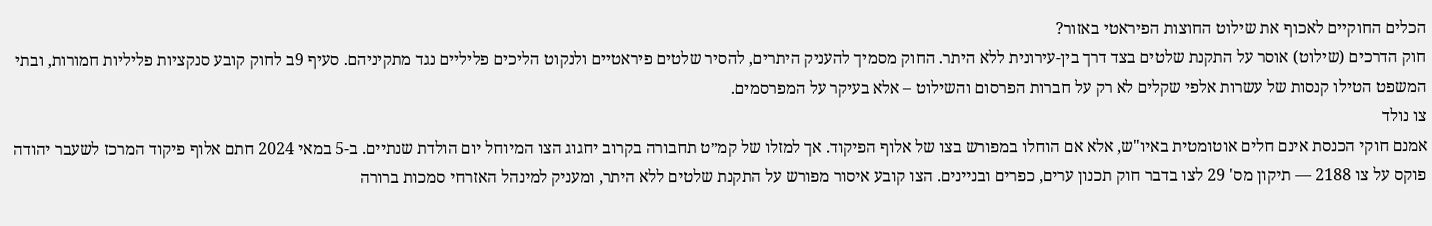הכלים החוקיים לאכוף את שילוט החוצות הפיראטי באזור?
חוק הדרכים (שילוט) אוסר על התקנת שלטים בצד דרך בין-עירונית ללא היתר. החוק מסמיך להעניק היתרים, להסיר שלטים פיראטיים ולנקוט הליכים פליליים נגד מתקיניהם. סעיף 9ב לחוק קובע סנקציות פליליות חמורות, ובתי המשפט הטילו קנסות של עשרות אלפי שקלים לא רק על חברות הפרסום והשילוט – אלא בעיקר על המפרסמים.
צו נולד
אמנם חוקי הכנסת אינם חלים אוטומטית באיו"ש, אלא אם הוחלו במפורש בצו של אלוף הפיקוד. אך למזלו של קמ״ט תחבורה בקרוב יחגוג הצו המיוחל יום הולדת שנתיים. ב-5 במאי 2024 חתם אלוף פיקוד המרכז לשעבר יהודה פוקס על צו 2188 — תיקון מס' 29 לצו בדבר חוק תכנון ערים, כפרים ובניינים. הצו קובע איסור מפורש על התקנת שלטים ללא היתר, ומעניק למינהל האזרחי סמכות ברורה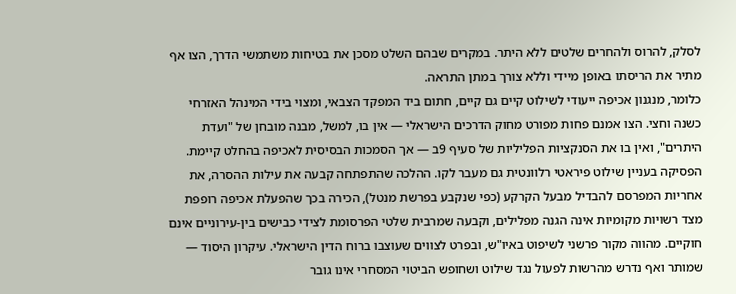לסלק, להרוס ולהחרים שלטים ללא היתר. במקרים שבהם השלט מסכן את בטיחות משתמשי הדרך, הצו אף מתיר את הריסתו באופן מיידי וללא צורך במתן התראה.
כלומר, מנגנון אכיפה ייעודי לשילוט קיים גם קיים, חתום ביד המפקד הצבאי, ומצוי בידי המינהל האזרחי כשנה וחצי. הצו אמנם פחות מפורט מחוק הדרכים הישראלי — אין בו, למשל, מבנה מובחן של "ועדת היתרים", ואין בו את הסנקציות הפליליות של סעיף 9ב — אך הסמכות הבסיסית לאכיפה בהחלט קיימת.
הפסיקה בעניין שילוט פיראטי רלוונטית גם מעבר לקו. ההלכה שהתפתחה קבעה את עילות ההסרה, את אחריות המפרסם להבדיל מבעל הקרקע (כפי שנקבע בפרשת מנטל), הכירה בכך שהפעלת אכיפה רופפת מצד רשויות מקומיות אינה הגנה מפלילים, וקבעה שמרבית שלטי הפרסומת לצידי כבישים בין-עירוניים אינם חוקיים. מהווה מקור פרשני לשיפוט באיו"ש, ובפרט לצווים שעוצבו ברוח הדין הישראלי. עיקרון היסוד — שמותר ואף נדרש מהרשות לפעול נגד שילוט ושחופש הביטוי המסחרי אינו גובר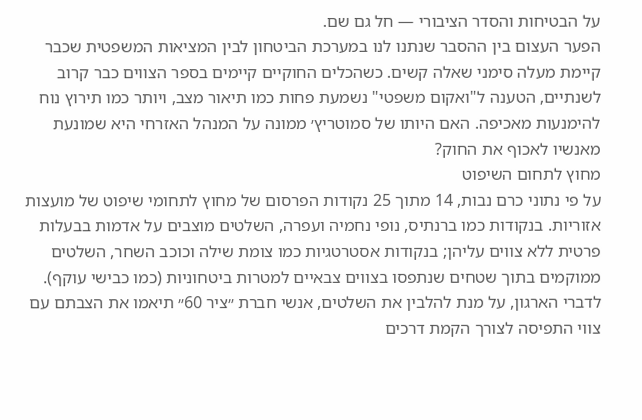על הבטיחות והסדר הציבורי — חל גם שם.
הפער העצום בין ההסבר שנתנו לנו במערכת הביטחון לבין המציאות המשפטית שכבר קיימת מעלה סימני שאלה קשים. כשהכלים החוקיים קיימים בספר הצווים כבר קרוב לשנתיים, הטענה ל"ואקום משפטי" נשמעת פחות כמו תיאור מצב, ויותר כמו תירוץ נוח להימנעות מאכיפה. האם היותו של סמוטריץ׳ ממונה על המנהל האזרחי היא שמונעת מאנשיו לאכוף את החוק?
מחוץ לתחום השיפוט
על פי נתוני כרם נבות, 14 מתוך 25 נקודות הפרסום של מחוץ לתחומי שיפוט של מועצות אזוריות. בנקודות כמו ברנתיס, נופי נחמיה ועפרה, השלטים מוצבים על אדמות בבעלות פרטית ללא צווים עליהן; בנקודות אסטרטגיות כמו צומת שילה וכוכב השחר, השלטים ממוקמים בתוך שטחים שנתפסו בצווים צבאיים למטרות ביטחוניות (כמו כבישי עוקף). לדברי הארגון, על מנת להלבין את השלטים, אנשי חברת ״ציר 60״ תיאמו את הצבתם עם צווי התפיסה לצורך הקמת דרכים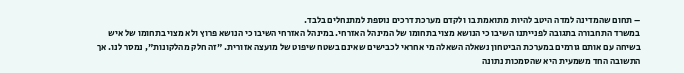– תחום שהמדינה למדה היטב להיות מתואמת בו ולקדם מערכת דרכים נוספת למתנחלים בלבד.
במשרד התחבורה בתגובה לפנייתנו השיבו כי הנושא מצוי בתחומו של המינהל האזרחי. במינהל האזרחי השיבו כי הנושא פרוץ ולא מצוי בתחומו של איש
בשיחה עם אותם גורמים במערכת הביטחון נשאלה השאלה מי אחראי לכבישים שאינם בשטח שיפוט של מועצה אזורית. "זה חלק מהלקונות", נמסר לנו. אך התשובה החד משמעית היא שהסמכות נתונה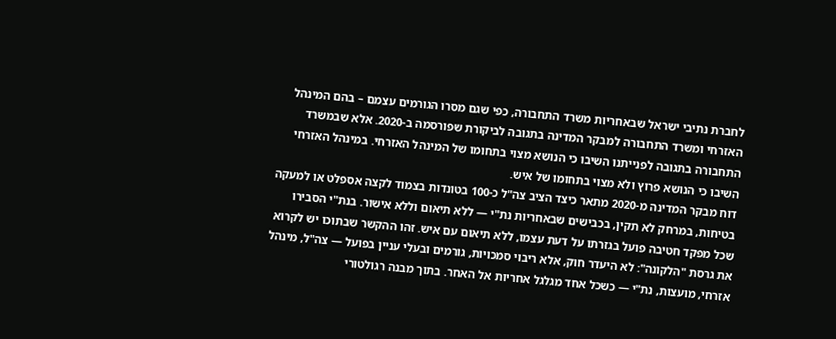לחברת נתיבי ישראל שבאחריות משרד התחבורה, כפי שגם מסרו הגורמים עצמם – בהם המינהל האזרחי ומשרד התחבורה למבקר המדינה בתגובה לביקורת שפורסמה ב-2020. אלא שבמשרד התחבורה בתגובה לפנייתנו השיבו כי הנושא מצוי בתחומו של המינהל האזרחי. במינהל האזרחי השיבו כי הנושא פרוץ ולא מצוי בתחומו של איש.
דוח מבקר המדינה מ-2020 מתאר כיצד הציב צה"ל כ-100 בטונדות בצמוד לקצה אספלט או למעקה בטיחות, במרחק לא תקין, בכבישים שבאחריות נת"י — ללא תיאום וללא אישור. בנת"י הסבירו שכל מפקד חטיבה פועל בגזרתו על דעת עצמו, ללא תיאום עם איש. זהו ההקשר שבתוכו יש לקרוא את גרסת "הלקונה": לא היעדר חוק, אלא ריבוי סמכויות, גורמים ובעלי עניין בפועל — צה"ל, מינהל אזרחי, מועצות, נת"י — כשכל אחד מגלגל אחריות אל האחר. בתוך מבנה רגולטורי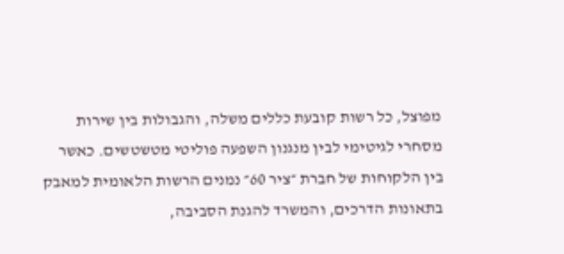מפוצל, כל רשות קובעת כללים משלה, והגבולות בין שירות מסחרי לגיטימי לבין מנגנון השפעה פוליטי מטשטשים. כאשר בין הלקוחות של חברת ״ציר 60״ נמנים הרשות הלאומית למאבק בתאונות הדרכים, והמשרד להגנת הסביבה,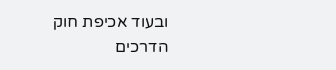ובעוד אכיפת חוק הדרכים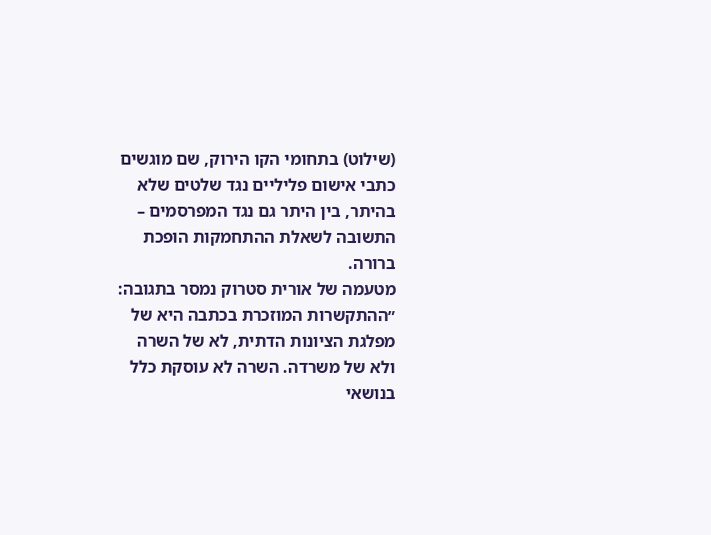(שילוט) בתחומי הקו הירוק, שם מוגשים כתבי אישום פליליים נגד שלטים שלא בהיתר, בין היתר גם נגד המפרסמים – התשובה לשאלת ההתחמקות הופכת ברורה.
מטעמה של אורית סטרוק נמסר בתגובה: ״ההתקשרות המוזכרת בכתבה היא של מפלגת הציונות הדתית, לא של השרה ולא של משרדה. השרה לא עוסקת כלל בנושאי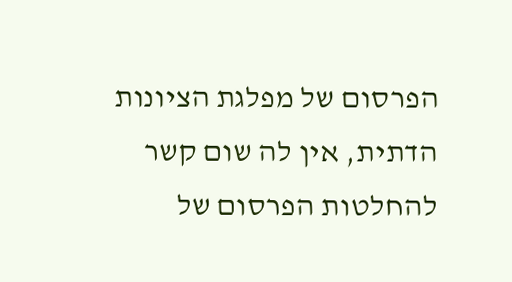הפרסום של מפלגת הציונות הדתית, אין לה שום קשר להחלטות הפרסום של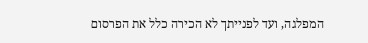המפלגה, ועד לפנייתך לא הכירה כלל את הפרסום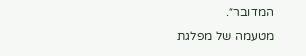המדובר״.
מטעמה של מפלגת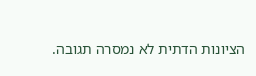הציונות הדתית לא נמסרה תגובה.